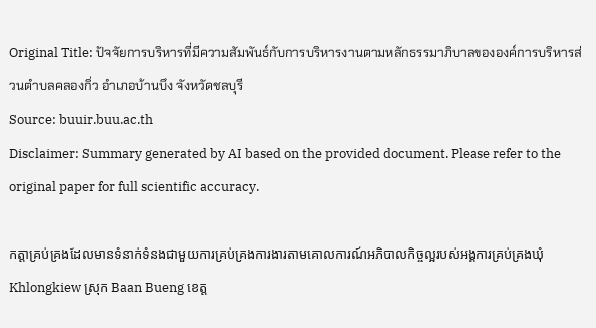Original Title: ปัจจัยการบริหารที่มีความสัมพันธ์กับการบริหารงานตามหลักธรรมาภิบาลขององค์การบริหารส่วนตำบลคลองกิ่ว อำเภอบ้านบึง จังหวัดชลบุรี
Source: buuir.buu.ac.th
Disclaimer: Summary generated by AI based on the provided document. Please refer to the original paper for full scientific accuracy.

កត្តាគ្រប់គ្រងដែលមានទំនាក់ទំនងជាមួយការគ្រប់គ្រងការងារតាមគោលការណ៍អភិបាលកិច្ចល្អរបស់អង្គការគ្រប់គ្រងឃុំ Khlongkiew ស្រុក Baan Bueng ខេត្ត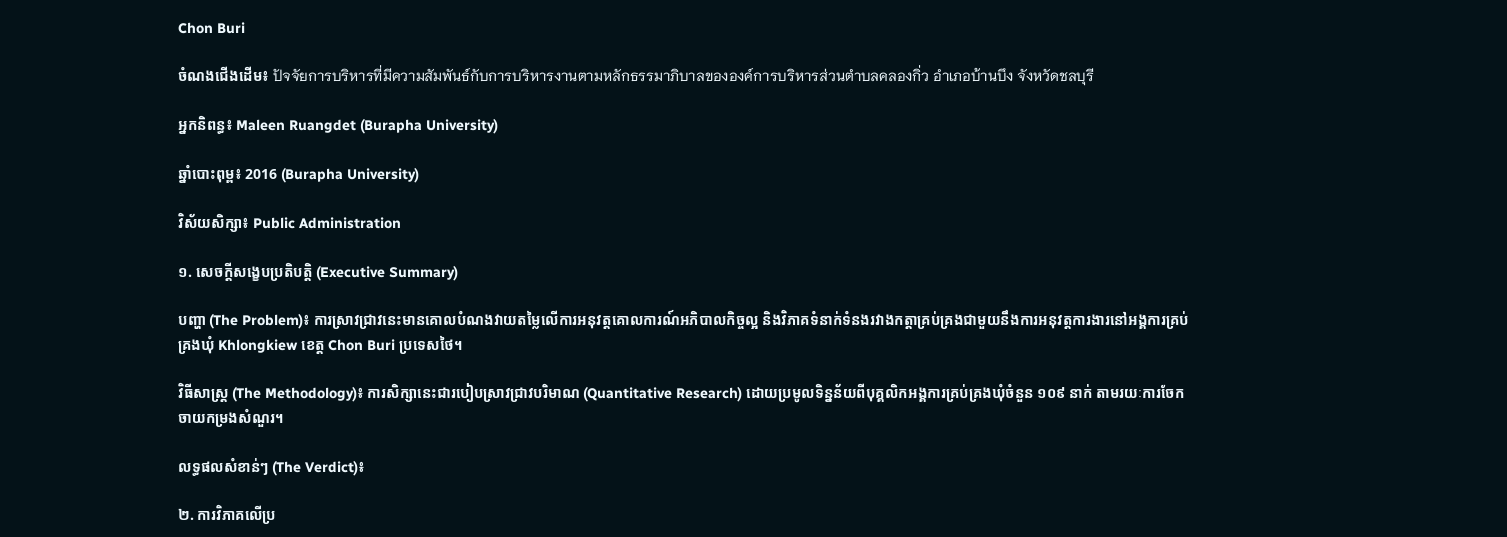Chon Buri

ចំណងជើងដើម៖ ปัจจัยการบริหารที่มีความสัมพันธ์กับการบริหารงานตามหลักธรรมาภิบาลขององค์การบริหารส่วนตำบลคลองกิ่ว อำเภอบ้านบึง จังหวัดชลบุรี

អ្នកនិពន្ធ៖ Maleen Ruangdet (Burapha University)

ឆ្នាំបោះពុម្ព៖ 2016 (Burapha University)

វិស័យសិក្សា៖ Public Administration

១. សេចក្តីសង្ខេបប្រតិបត្តិ (Executive Summary)

បញ្ហា (The Problem)៖ ការស្រាវជ្រាវនេះមានគោលបំណងវាយតម្លៃលើការអនុវត្តគោលការណ៍អភិបាលកិច្ចល្អ និងវិភាគទំនាក់ទំនងរវាងកត្តាគ្រប់គ្រងជាមួយនឹងការអនុវត្តការងារនៅអង្គការគ្រប់គ្រងឃុំ Khlongkiew ខេត្ត Chon Buri ប្រទេសថៃ។

វិធីសាស្ត្រ (The Methodology)៖ ការសិក្សានេះជារបៀបស្រាវជ្រាវបរិមាណ (Quantitative Research) ដោយប្រមូលទិន្នន័យពីបុគ្គលិកអង្គការគ្រប់គ្រងឃុំចំនួន ១០៩ នាក់ តាមរយៈការចែកចាយកម្រងសំណួរ។

លទ្ធផលសំខាន់ៗ (The Verdict)៖

២. ការវិភាគលើប្រ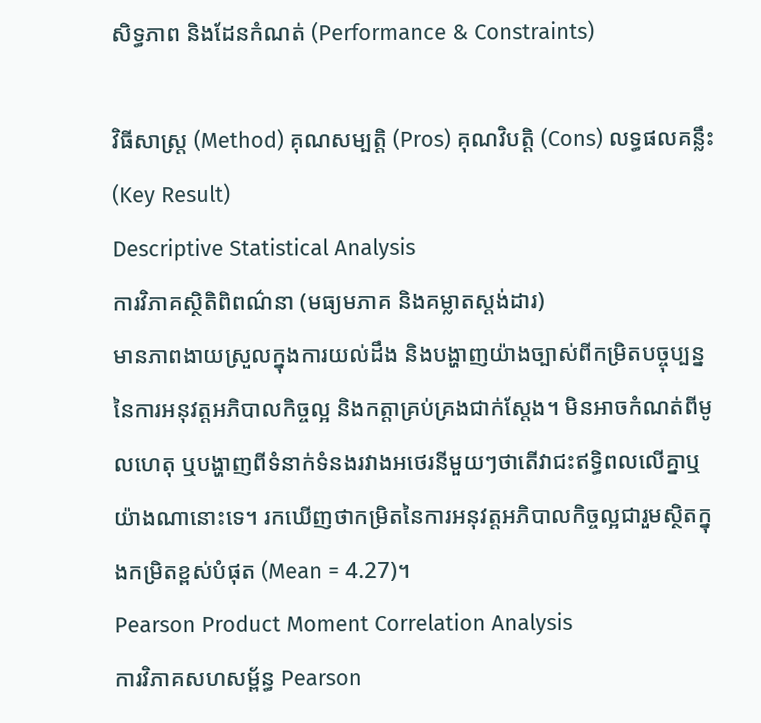សិទ្ធភាព និងដែនកំណត់ (Performance & Constraints)

វិធីសាស្ត្រ (Method) គុណសម្បត្តិ (Pros) គុណវិបត្តិ (Cons) លទ្ធផលគន្លឹះ (Key Result)
Descriptive Statistical Analysis
ការវិភាគស្ថិតិពិពណ៌នា (មធ្យមភាគ និងគម្លាតស្តង់ដារ)
មានភាពងាយស្រួលក្នុងការយល់ដឹង និងបង្ហាញយ៉ាងច្បាស់ពីកម្រិតបច្ចុប្បន្ននៃការអនុវត្តអភិបាលកិច្ចល្អ និងកត្តាគ្រប់គ្រងជាក់ស្តែង។ មិនអាចកំណត់ពីមូលហេតុ ឬបង្ហាញពីទំនាក់ទំនងរវាងអថេរនីមួយៗថាតើវាជះឥទ្ធិពលលើគ្នាឬយ៉ាងណានោះទេ។ រកឃើញថាកម្រិតនៃការអនុវត្តអភិបាលកិច្ចល្អជារួមស្ថិតក្នុងកម្រិតខ្ពស់បំផុត (Mean = 4.27)។
Pearson Product Moment Correlation Analysis
ការវិភាគសហសម្ព័ន្ធ Pearson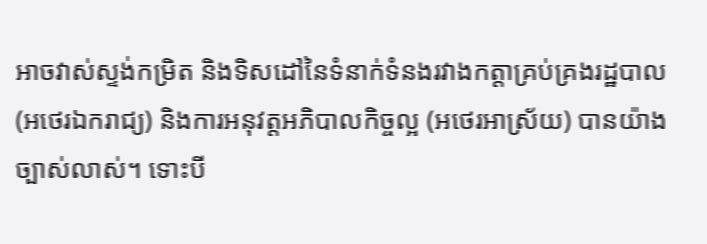អាចវាស់ស្ទង់កម្រិត និងទិសដៅនៃទំនាក់ទំនងរវាងកត្តាគ្រប់គ្រងរដ្ឋបាល (អថេរឯករាជ្យ) និងការអនុវត្តអភិបាលកិច្ចល្អ (អថេរអាស្រ័យ) បានយ៉ាងច្បាស់លាស់។ ទោះបី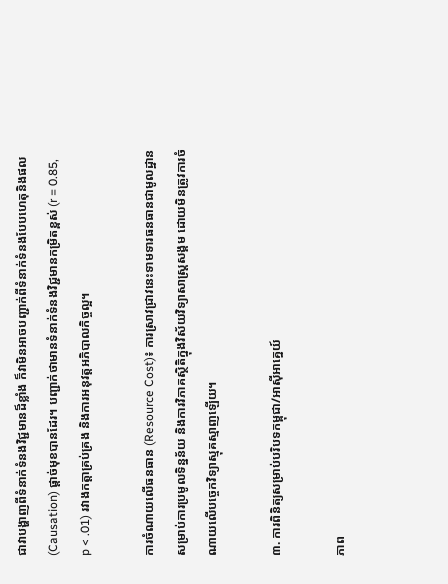ជាវាបង្ហាញពីទំនាក់ទំនងវិជ្ជមានដ៏ខ្លាំង ក៏វាមិនអាចបញ្ជាក់ពីទំនាក់ទំនងបែបហេតុនិងផល (Causation) ផ្តាច់មុខបានដែរ។ បញ្ជាក់ថាមានទំនាក់ទំនងវិជ្ជមានកម្រិតខ្ពស់ (r = 0.85, p < .01) រវាងកត្តាគ្រប់គ្រង និងការអនុវត្តអភិបាលកិច្ចល្អ។

ការចំណាយលើធនធាន (Resource Cost)៖ ការស្រាវជ្រាវនេះទាមទារធនធានជាមូលដ្ឋានសម្រាប់ការប្រមូលទិន្នន័យ និងការវិភាគស្ថិតិក្នុងវិស័យវិទ្យាសាស្ត្រសង្គម ដោយមិនត្រូវការចំណាយលើបច្ចេកវិទ្យាស្មុគស្មាញឡើយ។

៣. ការពិនិត្យសម្រាប់បរិបទកម្ពុជា/អាស៊ីអាគ្នេយ៍

ភាព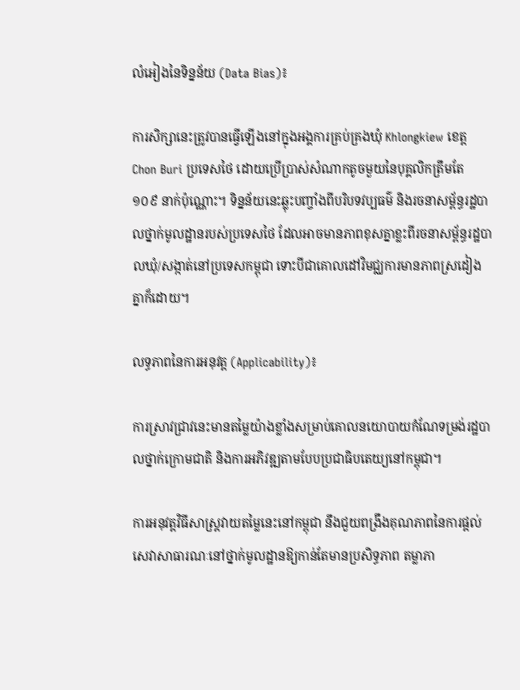លំអៀងនៃទិន្នន័យ (Data Bias)៖

ការសិក្សានេះត្រូវបានធ្វើឡើងនៅក្នុងអង្គការគ្រប់គ្រងឃុំ Khlongkiew ខេត្ត Chon Buri ប្រទេសថៃ ដោយប្រើប្រាស់សំណាកតូចមួយនៃបុគ្គលិកត្រឹមតែ ១០៩ នាក់ប៉ុណ្ណោះ។ ទិន្នន័យនេះឆ្លុះបញ្ចាំងពីបរិបទវប្បធម៌ និងរចនាសម្ព័ន្ធរដ្ឋបាលថ្នាក់មូលដ្ឋានរបស់ប្រទេសថៃ ដែលអាចមានភាពខុសគ្នាខ្លះពីរចនាសម្ព័ន្ធរដ្ឋបាលឃុំ/សង្កាត់នៅប្រទេសកម្ពុជា ទោះបីជាគោលដៅវិមជ្ឈការមានភាពស្រដៀងគ្នាក៏ដោយ។

លទ្ធភាពនៃការអនុវត្ត (Applicability)៖

ការស្រាវជ្រាវនេះមានតម្លៃយ៉ាងខ្លាំងសម្រាប់គោលនយោបាយកំណែទម្រង់រដ្ឋបាលថ្នាក់ក្រោមជាតិ និងការអភិវឌ្ឍតាមបែបប្រជាធិបតេយ្យនៅកម្ពុជា។

ការអនុវត្តវិធីសាស្ត្រវាយតម្លៃនេះនៅកម្ពុជា នឹងជួយពង្រឹងគុណភាពនៃការផ្តល់សេវាសាធារណៈនៅថ្នាក់មូលដ្ឋានឱ្យកាន់តែមានប្រសិទ្ធភាព តម្លាភា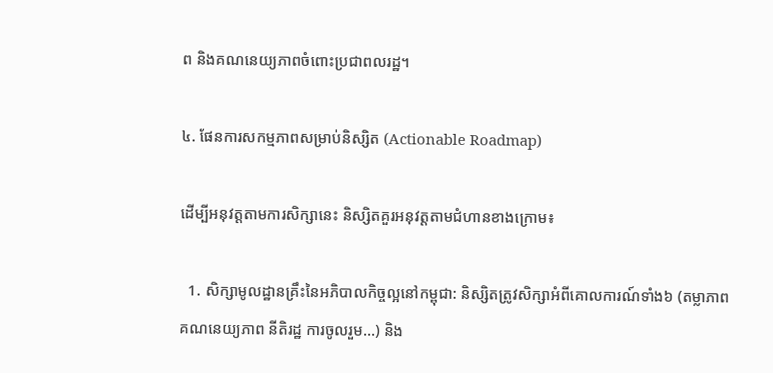ព និងគណនេយ្យភាពចំពោះប្រជាពលរដ្ឋ។

៤. ផែនការសកម្មភាពសម្រាប់និស្សិត (Actionable Roadmap)

ដើម្បីអនុវត្តតាមការសិក្សានេះ និស្សិតគួរអនុវត្តតាមជំហានខាងក្រោម៖

  1. សិក្សាមូលដ្ឋានគ្រឹះនៃអភិបាលកិច្ចល្អនៅកម្ពុជា: និស្សិតត្រូវសិក្សាអំពីគោលការណ៍ទាំង៦ (តម្លាភាព គណនេយ្យភាព នីតិរដ្ឋ ការចូលរួម...) និង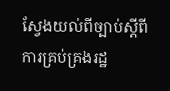ស្វែងយល់ពីច្បាប់ស្តីពីការគ្រប់គ្រងរដ្ឋ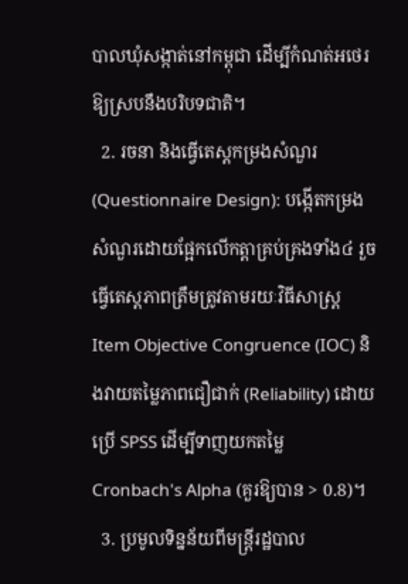បាលឃុំសង្កាត់នៅកម្ពុជា ដើម្បីកំណត់អថេរឱ្យស្របនឹងបរិបទជាតិ។
  2. រចនា និងធ្វើតេស្តកម្រងសំណួរ (Questionnaire Design): បង្កើតកម្រងសំណួរដោយផ្អែកលើកត្តាគ្រប់គ្រងទាំង៤ រួចធ្វើតេស្តភាពត្រឹមត្រូវតាមរយៈវិធីសាស្ត្រ Item Objective Congruence (IOC) និងវាយតម្លៃភាពជឿជាក់ (Reliability) ដោយប្រើ SPSS ដើម្បីទាញយកតម្លៃ Cronbach's Alpha (គួរឱ្យបាន > 0.8)។
  3. ប្រមូលទិន្នន័យពីមន្ត្រីរដ្ឋបាល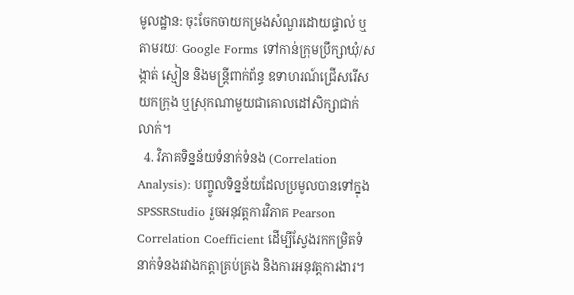មូលដ្ឋាន: ចុះចែកចាយកម្រងសំណួរដោយផ្ទាល់ ឬតាមរយៈ Google Forms ទៅកាន់ក្រុមប្រឹក្សាឃុំ/សង្កាត់ ស្មៀន និងមន្ត្រីពាក់ព័ន្ធ ឧទាហរណ៍ជ្រើសរើសយកក្រុង ឬស្រុកណាមួយជាគោលដៅសិក្សាជាក់លាក់។
  4. វិភាគទិន្នន័យទំនាក់ទំនង (Correlation Analysis): បញ្ចូលទិន្នន័យដែលប្រមូលបានទៅក្នុង SPSSRStudio រួចអនុវត្តការវិភាគ Pearson Correlation Coefficient ដើម្បីស្វែងរកកម្រិតទំនាក់ទំនងរវាងកត្តាគ្រប់គ្រង និងការអនុវត្តការងារ។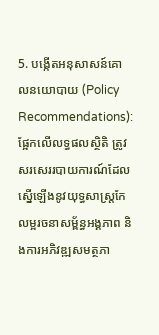5. បង្កើតអនុសាសន៍គោលនយោបាយ (Policy Recommendations): ផ្អែកលើលទ្ធផលស្ថិតិ ត្រូវសរសេររបាយការណ៍ដែលស្នើឡើងនូវយុទ្ធសាស្ត្រកែលម្អរចនាសម្ព័ន្ធអង្គភាព និងការអភិវឌ្ឍសមត្ថភា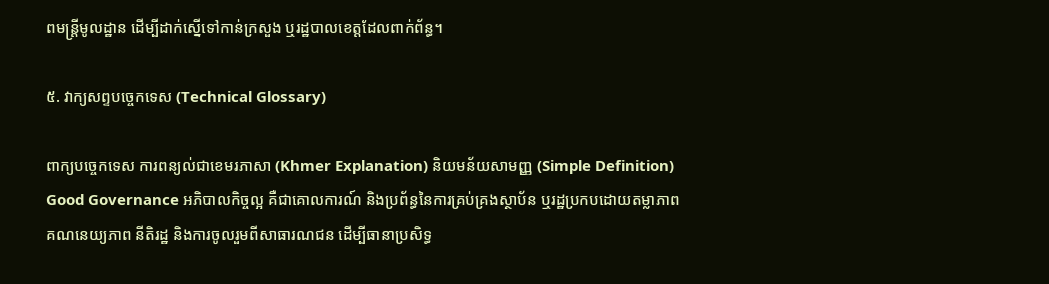ពមន្ត្រីមូលដ្ឋាន ដើម្បីដាក់ស្នើទៅកាន់ក្រសួង ឬរដ្ឋបាលខេត្តដែលពាក់ព័ន្ធ។

៥. វាក្យសព្ទបច្ចេកទេស (Technical Glossary)

ពាក្យបច្ចេកទេស ការពន្យល់ជាខេមរភាសា (Khmer Explanation) និយមន័យសាមញ្ញ (Simple Definition)
Good Governance អភិបាលកិច្ចល្អ គឺជាគោលការណ៍ និងប្រព័ន្ធនៃការគ្រប់គ្រងស្ថាប័ន ឬរដ្ឋប្រកបដោយតម្លាភាព គណនេយ្យភាព នីតិរដ្ឋ និងការចូលរួមពីសាធារណជន ដើម្បីធានាប្រសិទ្ធ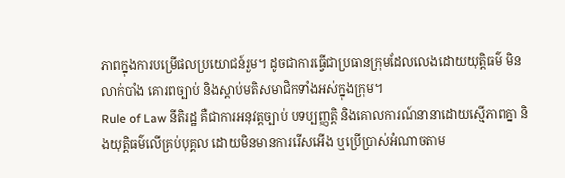ភាពក្នុងការបម្រើផលប្រយោជន៍រួម។ ដូចជាការធ្វើជាប្រធានក្រុមដែលលេងដោយយុត្តិធម៌ មិនលាក់បាំង គោរពច្បាប់ និងស្តាប់មតិសមាជិកទាំងអស់ក្នុងក្រុម។
Rule of Law នីតិរដ្ឋ គឺជាការអនុវត្តច្បាប់ បទប្បញ្ញត្តិ និងគោលការណ៍នានាដោយស្មើភាពគ្នា និងយុត្តិធម៌លើគ្រប់បុគ្គល ដោយមិនមានការរើសអើង ឬប្រើប្រាស់អំណាចតាម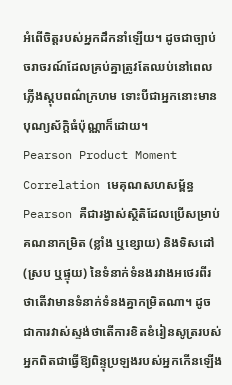អំពើចិត្តរបស់អ្នកដឹកនាំឡើយ។ ដូចជាច្បាប់ចរាចរណ៍ដែលគ្រប់គ្នាត្រូវតែឈប់នៅពេលភ្លើងស្តុបពណ៌ក្រហម ទោះបីជាអ្នកនោះមានបុណ្យស័ក្តិធំប៉ុណ្ណាក៏ដោយ។
Pearson Product Moment Correlation មេគុណសហសម្ព័ន្ធ Pearson គឺជារង្វាស់ស្ថិតិដែលប្រើសម្រាប់គណនាកម្រិត (ខ្លាំង ឬខ្សោយ) និងទិសដៅ (ស្រប ឬផ្ទុយ) នៃទំនាក់ទំនងរវាងអថេរពីរ ថាតើវាមានទំនាក់ទំនងគ្នាកម្រិតណា។ ដូចជាការវាស់ស្ទង់ថាតើការខិតខំរៀនសូត្ររបស់អ្នកពិតជាធ្វើឱ្យពិន្ទុប្រឡងរបស់អ្នកកើនឡើង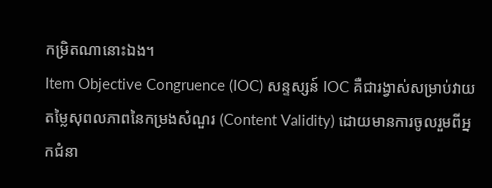កម្រិតណានោះឯង។
Item Objective Congruence (IOC) សន្ទស្សន៍ IOC គឺជារង្វាស់សម្រាប់វាយតម្លៃសុពលភាពនៃកម្រងសំណួរ (Content Validity) ដោយមានការចូលរួមពីអ្នកជំនា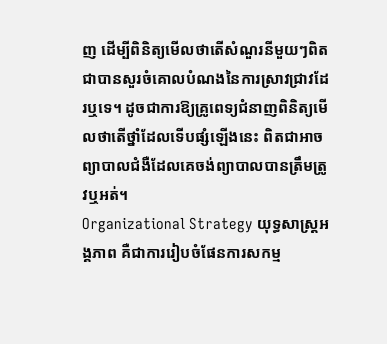ញ ដើម្បីពិនិត្យមើលថាតើសំណួរនីមួយៗពិតជាបានសួរចំគោលបំណងនៃការស្រាវជ្រាវដែរឬទេ។ ដូចជាការឱ្យគ្រូពេទ្យជំនាញពិនិត្យមើលថាតើថ្នាំដែលទើបផ្សំឡើងនេះ ពិតជាអាចព្យាបាលជំងឺដែលគេចង់ព្យាបាលបានត្រឹមត្រូវឬអត់។
Organizational Strategy យុទ្ធសាស្ត្រអង្គភាព គឺជាការរៀបចំផែនការសកម្ម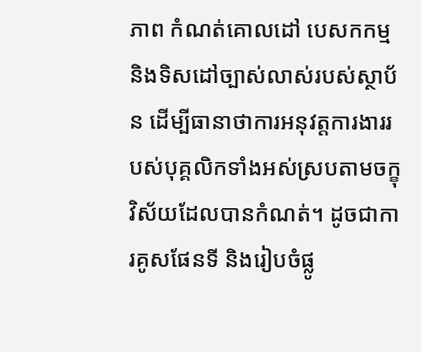ភាព កំណត់គោលដៅ បេសកកម្ម និងទិសដៅច្បាស់លាស់របស់ស្ថាប័ន ដើម្បីធានាថាការអនុវត្តការងាររបស់បុគ្គលិកទាំងអស់ស្របតាមចក្ខុវិស័យដែលបានកំណត់។ ដូចជាការគូសផែនទី និងរៀបចំផ្លូ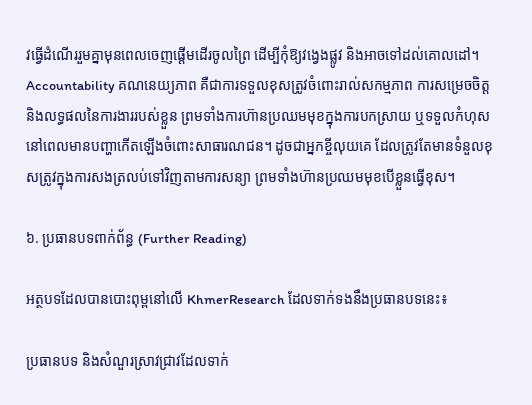វធ្វើដំណើររួមគ្នាមុនពេលចេញផ្តើមដើរចូលព្រៃ ដើម្បីកុំឱ្យវង្វេងផ្លូវ និងអាចទៅដល់គោលដៅ។
Accountability គណនេយ្យភាព គឺជាការទទួលខុសត្រូវចំពោះរាល់សកម្មភាព ការសម្រេចចិត្ត និងលទ្ធផលនៃការងាររបស់ខ្លួន ព្រមទាំងការហ៊ានប្រឈមមុខក្នុងការបកស្រាយ ឬទទួលកំហុសនៅពេលមានបញ្ហាកើតឡើងចំពោះសាធារណជន។ ដូចជាអ្នកខ្ចីលុយគេ ដែលត្រូវតែមានទំនួលខុសត្រូវក្នុងការសងត្រលប់ទៅវិញតាមការសន្យា ព្រមទាំងហ៊ានប្រឈមមុខបើខ្លួនធ្វើខុស។

៦. ប្រធានបទពាក់ព័ន្ធ (Further Reading)

អត្ថបទដែលបានបោះពុម្ពនៅលើ KhmerResearch ដែលទាក់ទងនឹងប្រធានបទនេះ៖

ប្រធានបទ និងសំណួរស្រាវជ្រាវដែលទាក់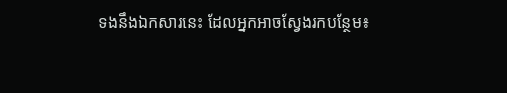ទងនឹងឯកសារនេះ ដែលអ្នកអាចស្វែងរកបន្ថែម៖